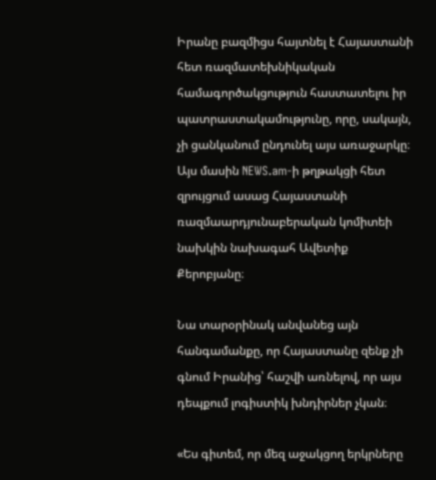Իրանը բազմիցս հայտնել է Հայաստանի հետ ռազմատեխնիկական համագործակցություն հաստատելու իր պատրաստակամությունը, որը, սակայն, չի ցանկանում ընդունել այս առաջարկը։ Այս մասին NEWS.am-ի թղթակցի հետ զրույցում ասաց Հայաստանի ռազմաարդյունաբերական կոմիտեի նախկին նախագահ Ավետիք Քերոբյանը։

Նա տարօրինակ անվանեց այն հանգամանքը, որ Հայաստանը զենք չի գնում Իրանից՝ հաշվի առնելով, որ այս դեպքում լոգիստիկ խնդիրներ չկան։

«Ես գիտեմ, որ մեզ աջակցող երկրները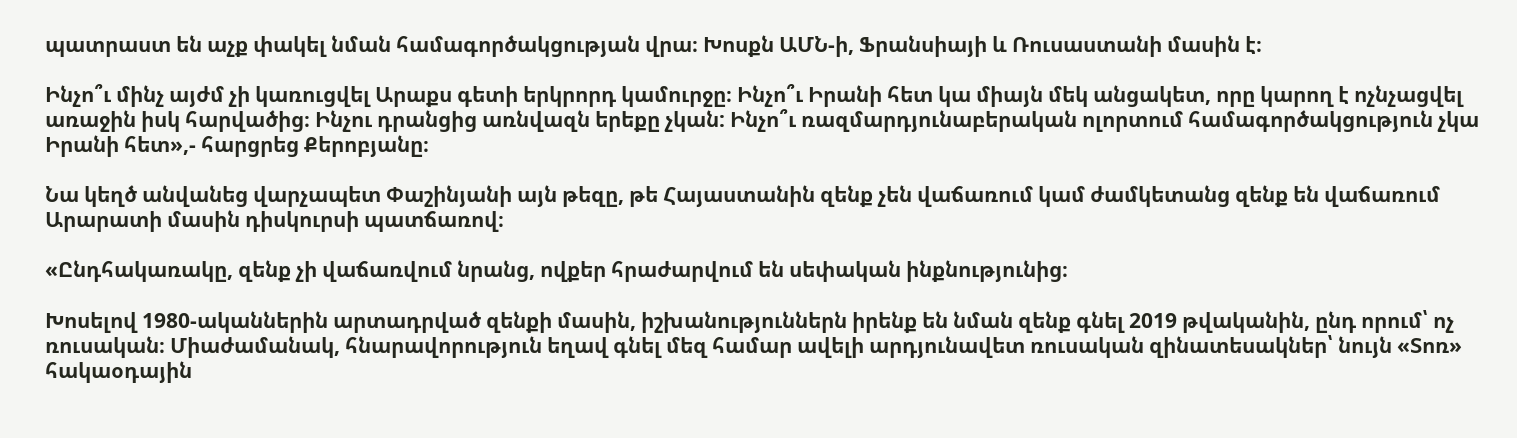պատրաստ են աչք փակել նման համագործակցության վրա։ Խոսքն ԱՄՆ-ի, Ֆրանսիայի և Ռուսաստանի մասին է։

Ինչո՞ւ մինչ այժմ չի կառուցվել Արաքս գետի երկրորդ կամուրջը։ Ինչո՞ւ Իրանի հետ կա միայն մեկ անցակետ, որը կարող է ոչնչացվել առաջին իսկ հարվածից։ Ինչու դրանցից առնվազն երեքը չկան: Ինչո՞ւ ռազմարդյունաբերական ոլորտում համագործակցություն չկա Իրանի հետ»,- հարցրեց Քերոբյանը։

Նա կեղծ անվանեց վարչապետ Փաշինյանի այն թեզը, թե Հայաստանին զենք չեն վաճառում կամ ժամկետանց զենք են վաճառում Արարատի մասին դիսկուրսի պատճառով։

«Ընդհակառակը, զենք չի վաճառվում նրանց, ովքեր հրաժարվում են սեփական ինքնությունից։

Խոսելով 1980-ականներին արտադրված զենքի մասին, իշխանություններն իրենք են նման զենք գնել 2019 թվականին, ընդ որում՝ ոչ ռուսական։ Միաժամանակ, հնարավորություն եղավ գնել մեզ համար ավելի արդյունավետ ռուսական զինատեսակներ՝ նույն «Տոռ» հակաօդային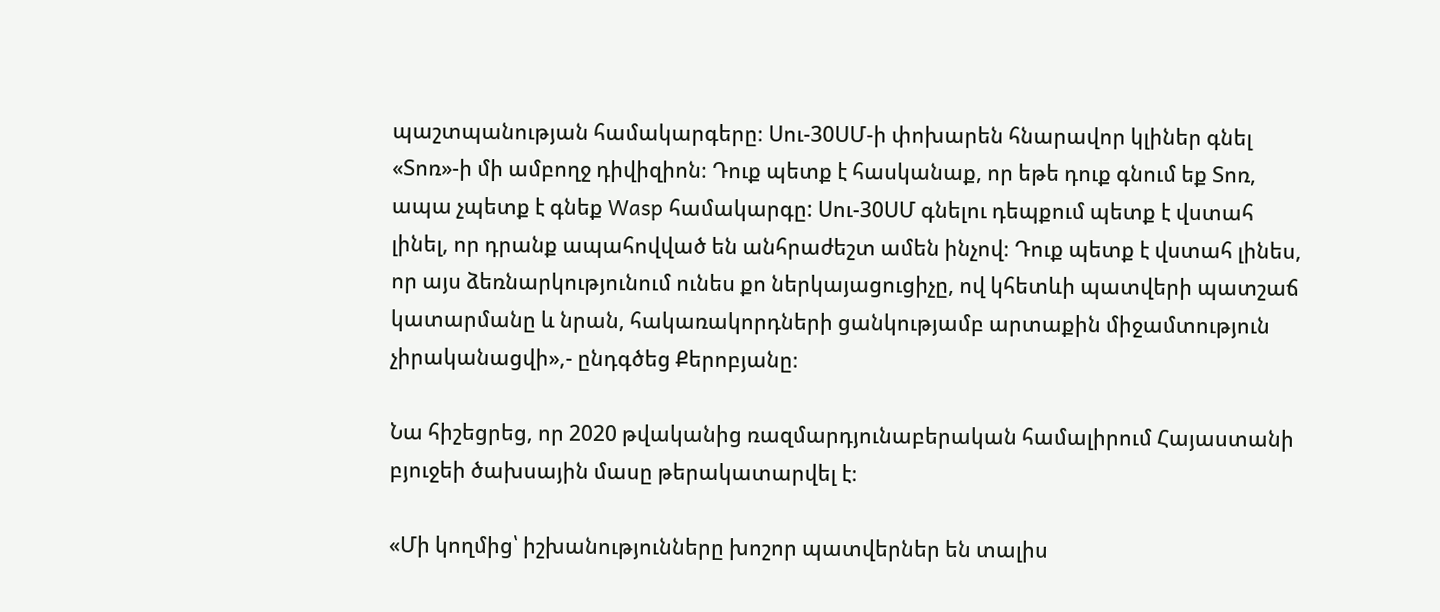պաշտպանության համակարգերը։ Սու-30ՍՄ-ի փոխարեն հնարավոր կլիներ գնել «Տոռ»-ի մի ամբողջ դիվիզիոն։ Դուք պետք է հասկանաք, որ եթե դուք գնում եք Տոռ, ապա չպետք է գնեք Wasp համակարգը: Սու-30ՍՄ գնելու դեպքում պետք է վստահ լինել, որ դրանք ապահովված են անհրաժեշտ ամեն ինչով։ Դուք պետք է վստահ լինես, որ այս ձեռնարկությունում ունես քո ներկայացուցիչը, ով կհետևի պատվերի պատշաճ կատարմանը և նրան, հակառակորդների ցանկությամբ արտաքին միջամտություն չիրականացվի»,- ընդգծեց Քերոբյանը։

Նա հիշեցրեց, որ 2020 թվականից ռազմարդյունաբերական համալիրում Հայաստանի բյուջեի ծախսային մասը թերակատարվել է։

«Մի կողմից՝ իշխանությունները խոշոր պատվերներ են տալիս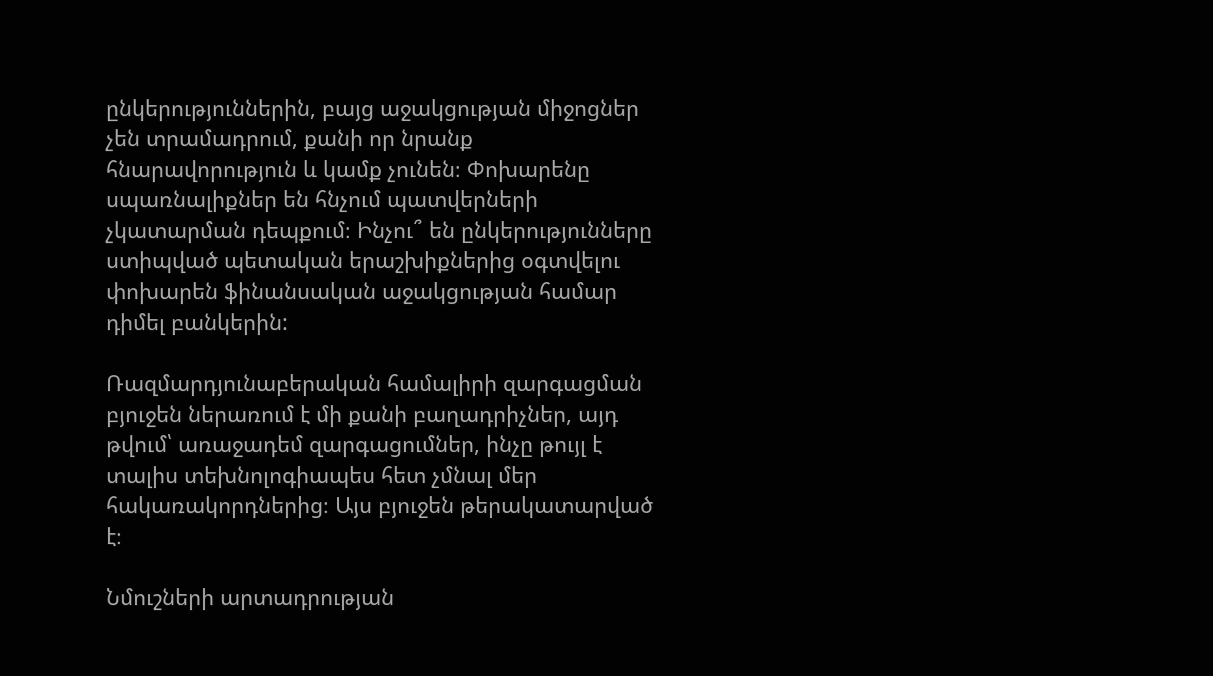ընկերություններին, բայց աջակցության միջոցներ չեն տրամադրում, քանի որ նրանք հնարավորություն և կամք չունեն։ Փոխարենը սպառնալիքներ են հնչում պատվերների չկատարման դեպքում։ Ինչու՞ են ընկերությունները ստիպված պետական երաշխիքներից օգտվելու փոխարեն ֆինանսական աջակցության համար դիմել բանկերին:

Ռազմարդյունաբերական համալիրի զարգացման բյուջեն ներառում է մի քանի բաղադրիչներ, այդ թվում՝ առաջադեմ զարգացումներ, ինչը թույլ է տալիս տեխնոլոգիապես հետ չմնալ մեր հակառակորդներից։ Այս բյուջեն թերակատարված է։

Նմուշների արտադրության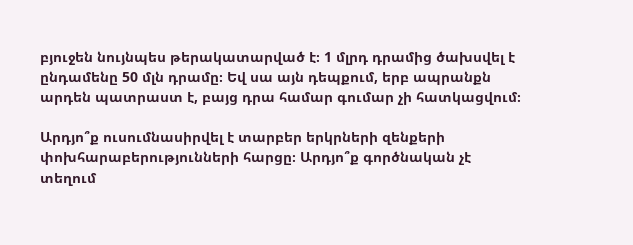բյուջեն նույնպես թերակատարված է։ 1 մլրդ դրամից ծախսվել է ընդամենը 50 մլն դրամը։ Եվ սա այն դեպքում, երբ ապրանքն արդեն պատրաստ է, բայց դրա համար գումար չի հատկացվում։

Արդյո՞ք ուսումնասիրվել է տարբեր երկրների զենքերի փոխհարաբերությունների հարցը։ Արդյո՞ք գործնական չէ տեղում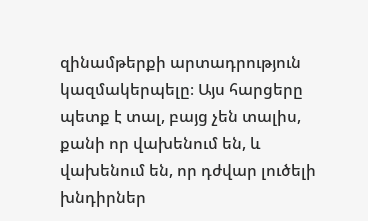զինամթերքի արտադրություն կազմակերպելը։ Այս հարցերը պետք է տալ, բայց չեն տալիս, քանի որ վախենում են, և վախենում են, որ դժվար լուծելի խնդիրներ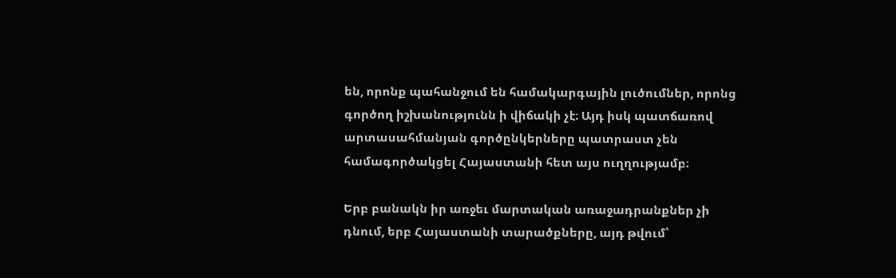են, որոնք պահանջում են համակարգային լուծումներ, որոնց գործող իշխանությունն ի վիճակի չէ։ Այդ իսկ պատճառով արտասահմանյան գործընկերները պատրաստ չեն համագործակցել Հայաստանի հետ այս ուղղությամբ։

Երբ բանակն իր առջեւ մարտական առաջադրանքներ չի դնում, երբ Հայաստանի տարածքները, այդ թվում՝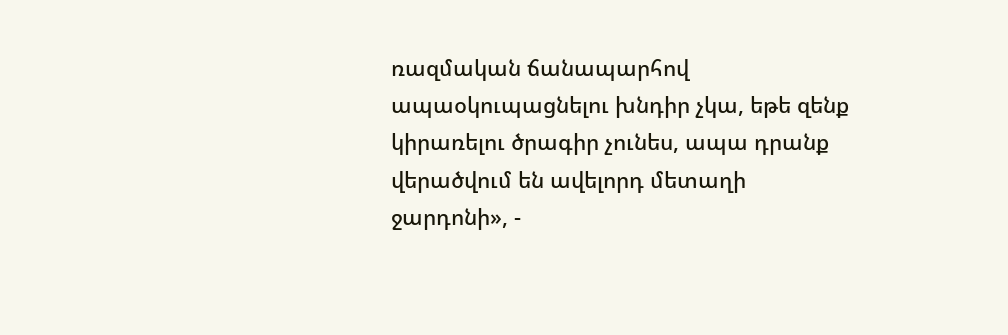ռազմական ճանապարհով ապաօկուպացնելու խնդիր չկա, եթե զենք կիրառելու ծրագիր չունես, ապա դրանք վերածվում են ավելորդ մետաղի ջարդոնի», -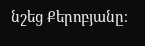նշեց Քերոբյանը։